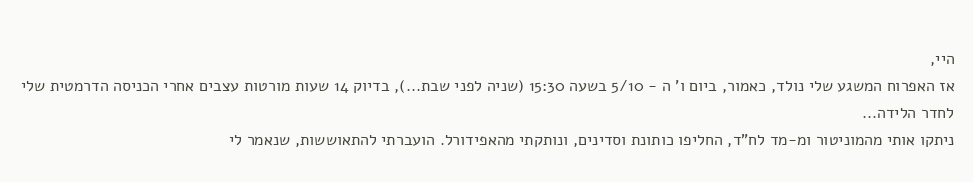היי,
אז האפרוח המשגע שלי נולד, כאמור, ביום ו' ה - 5/10 בשעה 15:30 (שניה לפני שבת...), בדיוק 14 שעות מורטות עצבים אחרי הכניסה הדרמטית שלי לחדר הלידה...
ניתקו אותי מהמוניטור ומ-מד לח"ד, החליפו כותונת וסדינים, ונותקתי מהאפידורל. הועברתי להתאוששות, שנאמר לי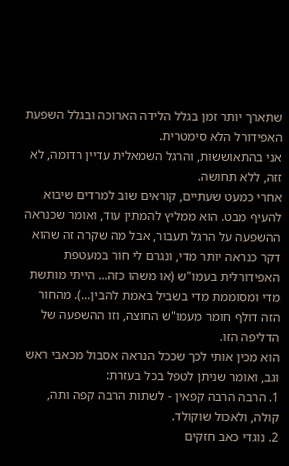שתארך יותר זמן בגלל הלידה הארוכה ובגלל השפעת האפידורל הלא סימטרית.
אני בהתאוששות, והרגל השמאלית עדיין רדומה, לא זזה, ללא תחושה.
אחרי כמעט שעתיים, קוראים שוב למרדים שיבוא להעיף מבט. הוא ממליץ להמתין עוד, ואומר שכנראה ההשפעה על הרגל תעבור, אבל מה שקרה זה שהוא דקר כנראה יותר מדי, ונגרם לי חור במעטפת האפידורלית בעמו"ש (או משהו כזה... הייתי מותשת מדי ומסוממת מדי בשביל באמת להבין...). מהחור הזה דולף חומר מעמו"ש החוצה, וזו ההשפעה של הדליפה הזו.
הוא מכין אותי לכך שככל הנראה אסבול מכאבי ראש וגב, ואומר שניתן לטפל בכל בעזרת:
1. הרבה הרבה קפאין - לשתות הרבה קפה ותה, קולה, ולאכול שוקולד.
2. נוגדי כאב חזקים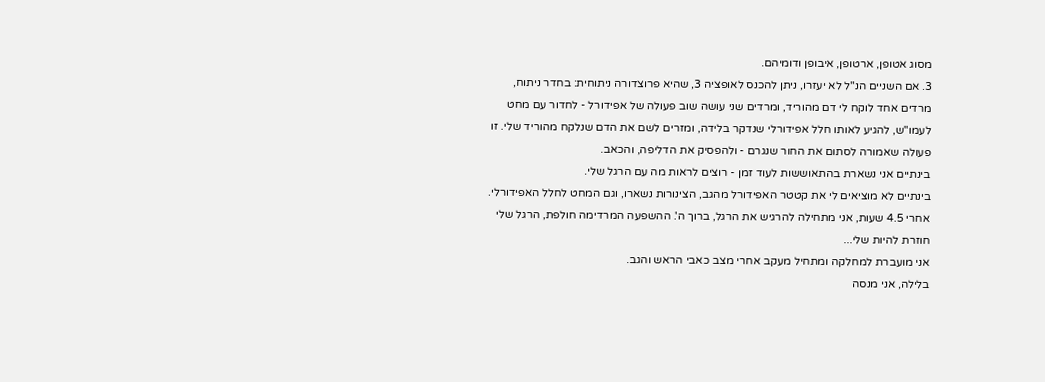מסוג אטופן, ארטופן, איבופן ודומיהם.
3. אם השניים הנ"ל לא יעזרו, ניתן להכנס לאופציה 3, שהיא פרוצדורה ניתוחית: בחדר ניתוח, מרדים אחד לוקח לי דם מהוריד, ומרדים שני עושה שוב פעולה של אפידורל - לחדור עם מחט לעמו"ש, להגיע לאותו חלל אפידורלי שנדקר בלידה, ומזרים לשם את הדם שנלקח מהוריד שלי. זו פעולה שאמורה לסתום את החור שנגרם - ולהפסיק את הדליפה, והכאב.
בינתיים אני נשארת בהתאוששות לעוד זמן - רוצים לראות מה עם הרגל שלי.
בינתיים לא מוציאים לי את קטטר האפידורל מהגב, הצינורות נשארו, וגם המחט לחלל האפידורלי.
אחרי 4.5 שעות, אני מתחילה להרגיש את הרגל, ברוך ה'. ההשפעה המרדימה חולפת, הרגל שלי חוזרת להיות שלי...
אני מועברת למחלקה ומתחיל מעקב אחרי מצב כאבי הראש והגב.
בלילה, אני מנסה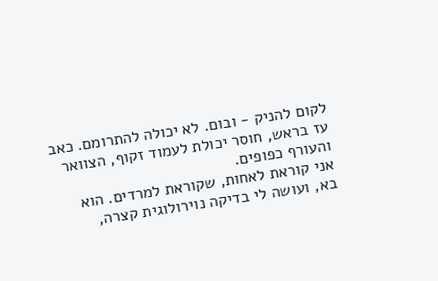לקום להניק - ובום. לא יכולה להתרומם. כאב עז בראש, חוסר יכולת לעמוד זקוף, הצוואר והעורף כפופים.
אני קוראת לאחות, שקוראת למרדים. הוא בא, ועושה לי בדיקה נוירולוגית קצרה,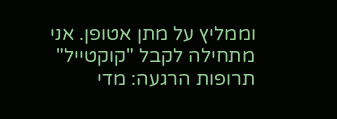וממליץ על מתן אטופן. אני מתחילה לקבל "קוקטייל" תרופות הרגעה: מדי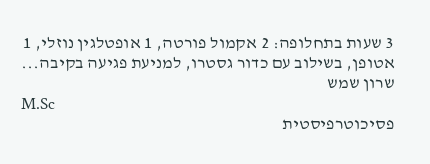3 שעות בתחלופה: 2 אקמול פורטה, 1 אופטלגין נוזלי, 1 אטופן, בשילוב עם כדור גסטרו, למניעת פגיעה בקיבה...
שרון שמש
M.Sc
פסיכוטרפיסטית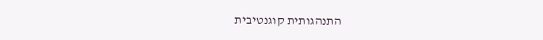התנהגותית קוגנטיבית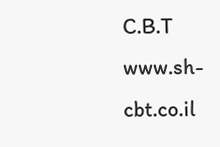C.B.T
www.sh-cbt.co.il